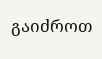გაიძროთ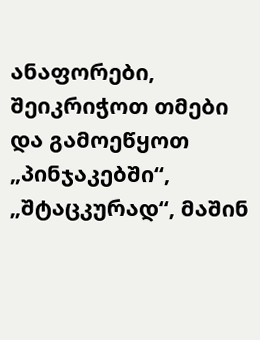ანაფორები, შეიკრიჭოთ თმები და გამოეწყოთ „პინჯაკებში“, „შტაცკურად“, მაშინ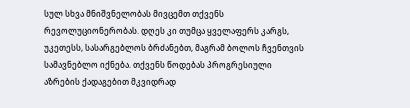სულ სხვა მნიშვნელობას მივცემთ თქვენს რევოლუციონერობას. დღეს კი თუმცა ყველაფერს კარგს, უკეთესს, სასარგებლოს ბრძანებთ, მაგრამ ბოლოს ჩვენთვის სამავნებლო იქნება. თქვენს წოდებას პროგრესიული აზრების ქადაგებით მკვიდრად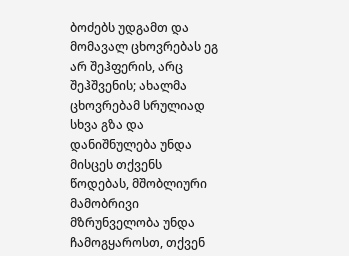ბოძებს უდგამთ და მომავალ ცხოვრებას ეგ არ შეჰფერის, არც შეჰშვენის; ახალმა ცხოვრებამ სრულიად სხვა გზა და დანიშნულება უნდა მისცეს თქვენს წოდებას, მშობლიური მამობრივი მზრუნველობა უნდა ჩამოგყაროსთ, თქვენ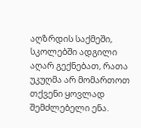აღზრდის საქმეში, სკოლებში ადგილი აღარ გექნებათ, რათა უკუღმა არ მომართოთ თქვენი ყოვლად შემძლებელი ენა.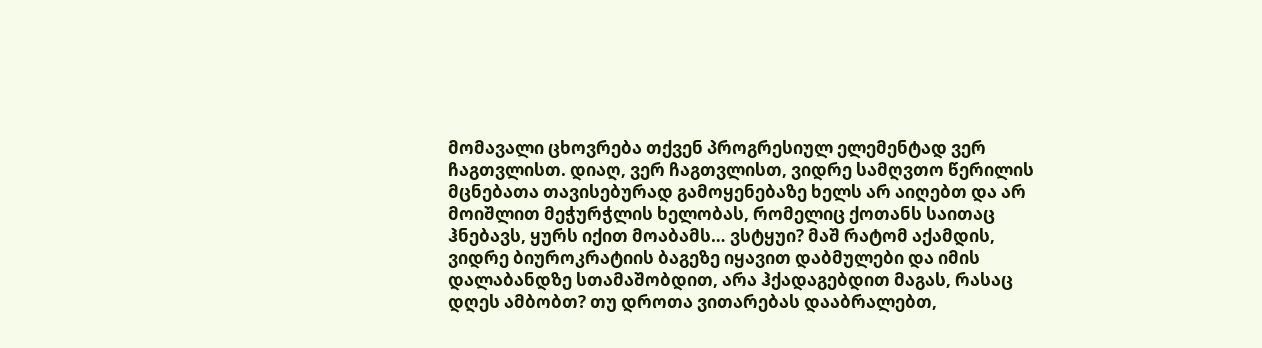მომავალი ცხოვრება თქვენ პროგრესიულ ელემენტად ვერ ჩაგთვლისთ. დიაღ, ვერ ჩაგთვლისთ, ვიდრე სამღვთო წერილის მცნებათა თავისებურად გამოყენებაზე ხელს არ აიღებთ და არ მოიშლით მეჭურჭლის ხელობას, რომელიც ქოთანს საითაც ჰნებავს, ყურს იქით მოაბამს… ვსტყუი? მაშ რატომ აქამდის, ვიდრე ბიუროკრატიის ბაგეზე იყავით დაბმულები და იმის დალაბანდზე სთამაშობდით, არა ჰქადაგებდით მაგას, რასაც დღეს ამბობთ? თუ დროთა ვითარებას დააბრალებთ,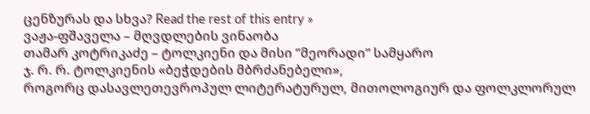ცენზურას და სხვა? Read the rest of this entry »
ვაჟა-ფშაველა – მღვდლების ვინაობა
თამარ კოტრიკაძე – ტოლკიენი და მისი ”მეორადი” სამყარო
ჯ. რ. რ. ტოლკიენის «ბეჭდების მბრძანებელი»,
როგორც დასავლეთევროპულ ლიტერატურულ, მითოლოგიურ და ფოლკლორულ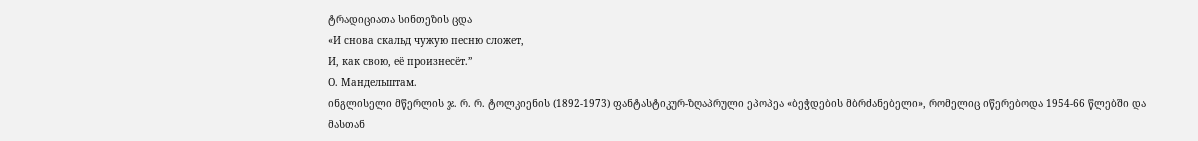ტრადიციათა სინთეზის ცდა
«И снова скальд чужую песню сложет,
И, как свою, её произнесёт.”
О. Мандельштам.
ინგლისელი მწერლის ჯ. რ. რ. ტოლკიენის (1892-1973) ფანტასტიკურ-ზღაპრული ეპოპეა «ბეჭდების მბრძანებელი», რომელიც იწერებოდა 1954-66 წლებში და მასთან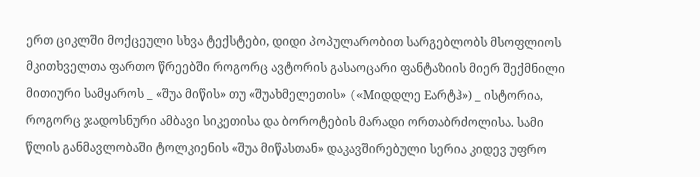ერთ ციკლში მოქცეული სხვა ტექსტები, დიდი პოპულარობით სარგებლობს მსოფლიოს მკითხველთა ფართო წრეებში როგორც ავტორის გასაოცარი ფანტაზიის მიერ შექმნილი მითიური სამყაროს _ «შუა მიწის» თუ «შუახმელეთის» («Mიდდლე Eარტჰ») _ ისტორია, როგორც ჯადოსნური ამბავი სიკეთისა და ბოროტების მარადი ორთაბრძოლისა. სამი წლის განმავლობაში ტოლკიენის «შუა მიწასთან» დაკავშირებული სერია კიდევ უფრო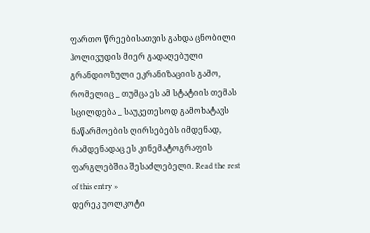ფართო წრეებისათვის გახდა ცნობილი ჰოლივუდის მიერ გადაღებული გრანდიოზული ეკრანიზაციის გამო, რომელიც _ თუმცა ეს ამ სტატიის თემას სცილდება _ საუკეთესოდ გამოხატავს ნაწარმოების ღირსებებს იმდენად, რამდენადაც ეს კინემატოგრაფის ფარგლებშია შესაძლებელი. Read the rest of this entry »
დერეკ უოლკოტი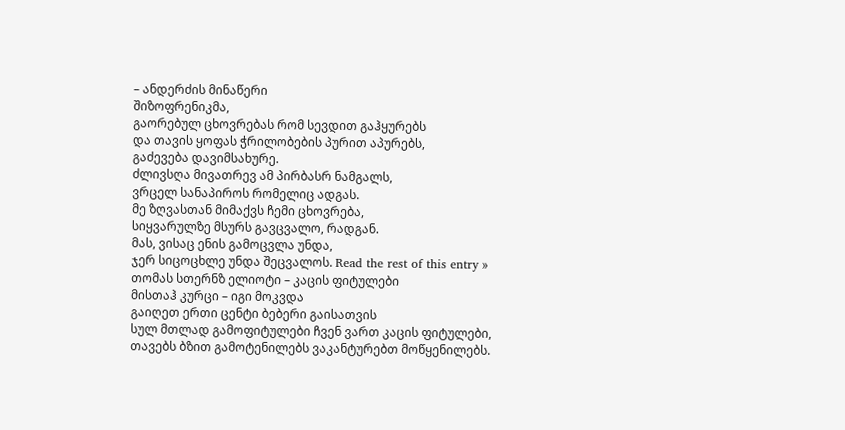– ანდერძის მინაწერი
შიზოფრენიკმა,
გაორებულ ცხოვრებას რომ სევდით გაჰყურებს
და თავის ყოფას ჭრილობების პურით აპურებს,
გაძევება დავიმსახურე.
ძლივსღა მივათრევ ამ პირბასრ ნამგალს,
ვრცელ სანაპიროს რომელიც ადგას.
მე ზღვასთან მიმაქვს ჩემი ცხოვრება,
სიყვარულზე მსურს გავცვალო, რადგან.
მას, ვისაც ენის გამოცვლა უნდა,
ჯერ სიცოცხლე უნდა შეცვალოს. Read the rest of this entry »
თომას სთერნზ ელიოტი – კაცის ფიტულები
მისთაჰ კურცი – იგი მოკვდა
გაიღეთ ერთი ცენტი ბებერი გაისათვის
სულ მთლად გამოფიტულები ჩვენ ვართ კაცის ფიტულები,
თავებს ბზით გამოტენილებს ვაკანტურებთ მოწყენილებს.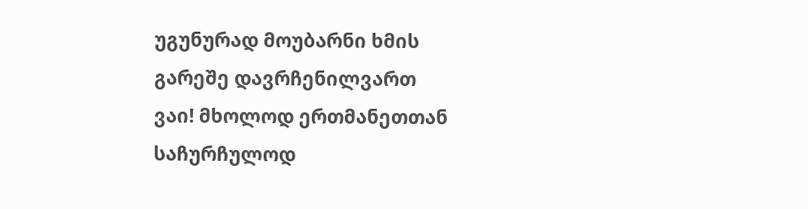უგუნურად მოუბარნი ხმის გარეშე დავრჩენილვართ
ვაი! მხოლოდ ერთმანეთთან საჩურჩულოდ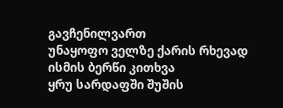გავჩენილვართ
უნაყოფო ველზე ქარის რხევად ისმის ბერწი კითხვა
ყრუ სარდაფში შუშის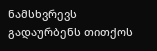ნამსხვრევს გადაურბენს თითქოს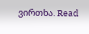ვირთხა. Read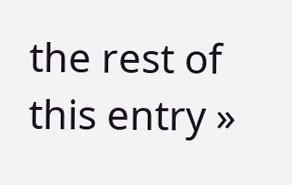the rest of this entry »